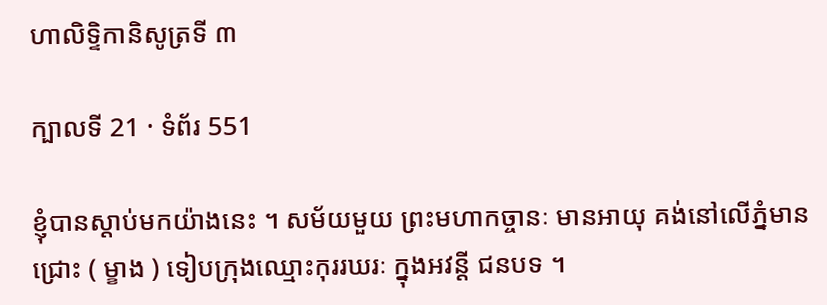ហាលិទ្ទិកានិសូត្រទី ៣

ក្បាលទី 21 · ទំព័រ 551

ខ្ញុំបានស្តាប់មកយ៉ាងនេះ ។ សម័យមួយ ព្រះមហាកច្ចានៈ មានអាយុ គង់នៅលើភ្នំមានជ្រោះ ( ម្ខាង ) ទៀបក្រុងឈ្មោះកុររឃរៈ ក្នុងអវន្តី ជនបទ ។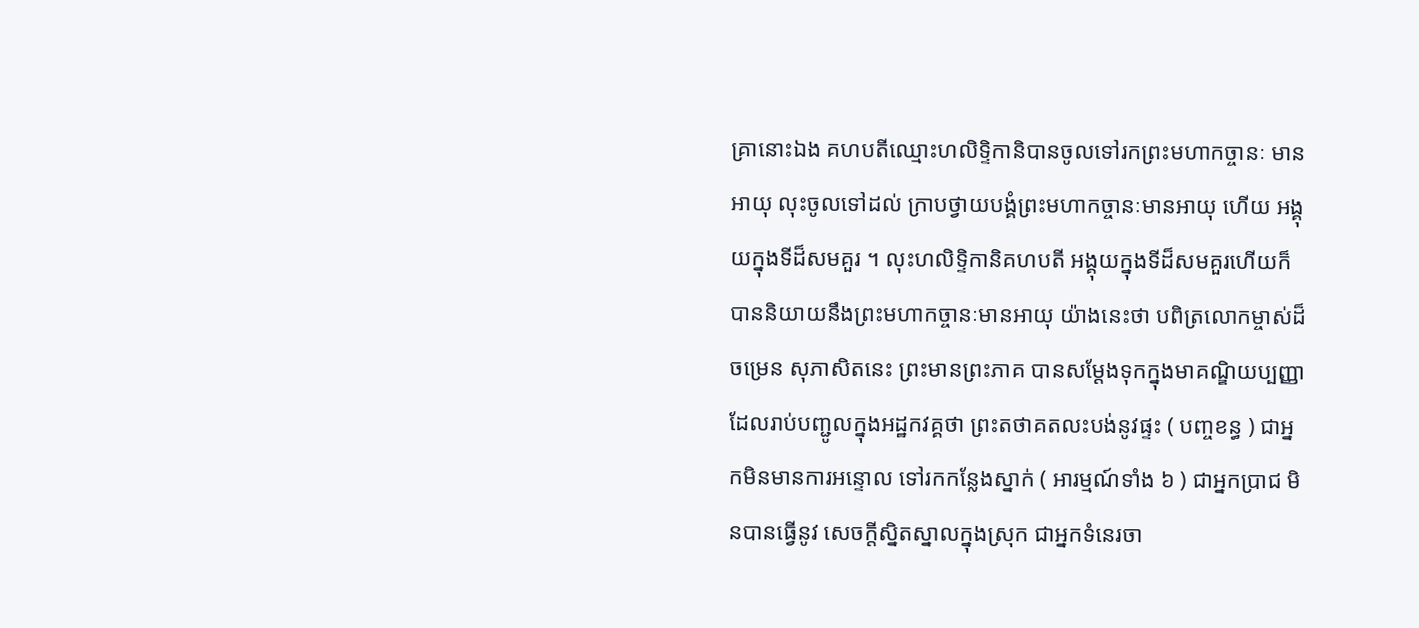គ្រានោះឯង គហបតីឈ្មោះហលិទ្ទិកានិបានចូលទៅរកព្រះមហាកច្ចានៈ មានអាយុ លុះចូលទៅដល់ ក្រាបថ្វាយបង្គំព្រះមហាកច្ចានៈមានអាយុ ហើយ អង្គុយក្នុងទីដ៏សមគួរ ។ លុះហលិទ្ទិកានិគហបតី អង្គុយក្នុងទីដ៏សមគួរហើយក៏ បាននិយាយនឹងព្រះមហាកច្ចានៈមានអាយុ យ៉ាងនេះថា បពិត្រលោកម្ចាស់ដ៏ ចម្រេន សុភាសិតនេះ ព្រះមានព្រះភាគ បានសម្តែងទុកក្នុងមាគណ្ឌិយប្បញ្ញា ដែលរាប់បញ្ជូលក្នុងអដ្ឋកវគ្គថា ព្រះតថាគតលះបង់នូវផ្ទះ ( បញ្ចខន្ធ ) ជាអ្នកមិនមានការអន្ទោល ទៅរកកន្លែងស្នាក់ ( អារម្មណ៍ទាំង ៦ ) ជាអ្នកប្រាជ មិនបានធ្វើនូវ សេចក្តីស្និតស្នាលក្នុងស្រុក ជាអ្នកទំនេរចា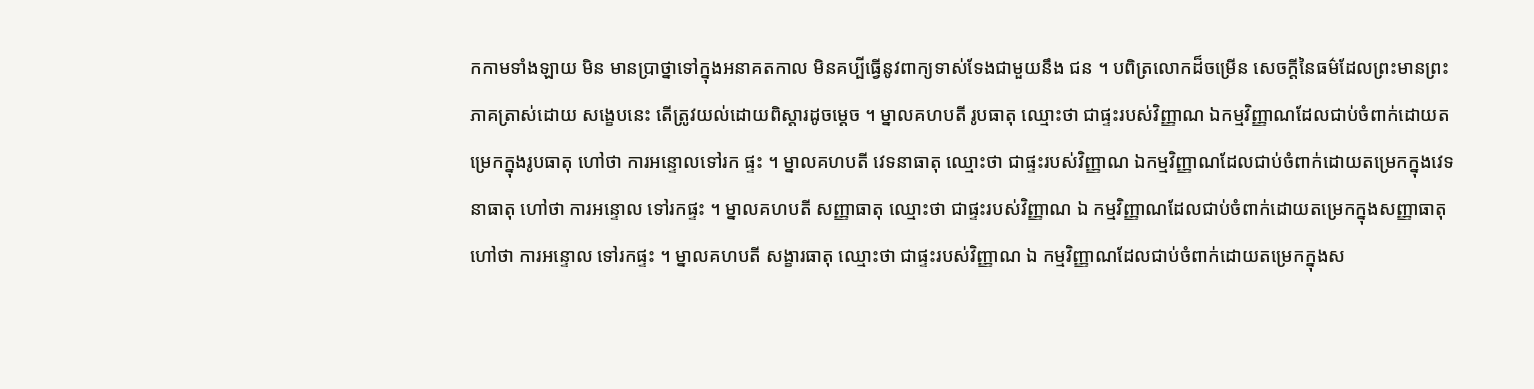កកាមទាំងឡាយ មិន មានប្រាថ្នាទៅក្នុងអនាគតកាល មិនគប្បីធ្វើនូវពាក្យទាស់ទែងជាមួយនឹង ជន ។ បពិត្រលោកដ៏ចម្រើន សេចក្តីនៃធម៌ដែលព្រះមានព្រះភាគត្រាស់ដោយ សង្ខេបនេះ តើត្រូវយល់ដោយពិស្តារដូចម្តេច ។ ម្នាលគហបតី រូបធាតុ ឈ្មោះថា ជាផ្ទះរបស់វិញ្ញាណ ឯកម្មវិញ្ញាណដែលជាប់ចំពាក់ដោយតម្រេកក្នុងរូបធាតុ ហៅថា ការអន្ទោលទៅរក ផ្ទះ ។ ម្នាលគហបតី វេទនាធាតុ ឈ្មោះថា ជាផ្ទះរបស់វិញ្ញាណ ឯកម្មវិញ្ញាណដែលជាប់ចំពាក់ដោយតម្រេកក្នុងវេទនាធាតុ ហៅថា ការអន្ទោល ទៅរកផ្ទះ ។ ម្នាលគហបតី សញ្ញាធាតុ ឈ្មោះថា ជាផ្ទះរបស់វិញ្ញាណ ឯ កម្មវិញ្ញាណដែលជាប់ចំពាក់ដោយតម្រេកក្នុងសញ្ញាធាតុ ហៅថា ការអន្ទោល ទៅរកផ្ទះ ។ ម្នាលគហបតី សង្ខារធាតុ ឈ្មោះថា ជាផ្ទះរបស់វិញ្ញាណ ឯ កម្មវិញ្ញាណដែលជាប់ចំពាក់ដោយតម្រេកក្នុងស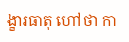ង្ខារធាតុ ហៅថា កា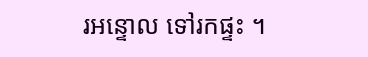រអន្ទោល ទៅរកផ្ទះ ។